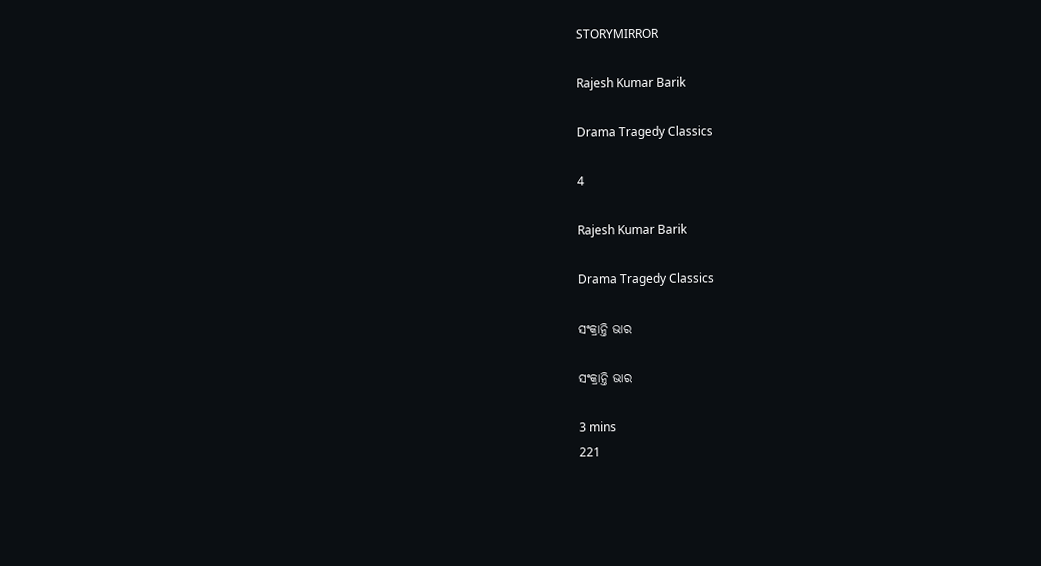STORYMIRROR

Rajesh Kumar Barik

Drama Tragedy Classics

4

Rajesh Kumar Barik

Drama Tragedy Classics

ସଂକ୍ରାନ୍ତି ଭାର

ସଂକ୍ରାନ୍ତି ଭାର

3 mins
221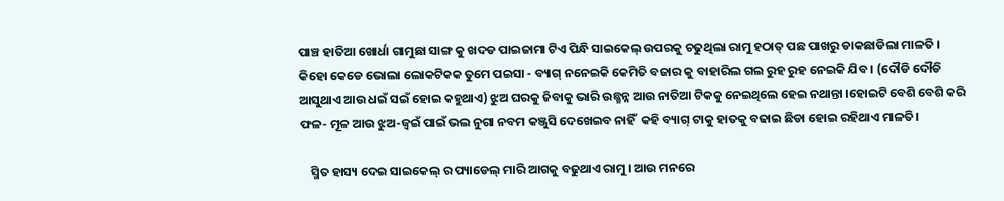ପାଞ୍ଚ ହାତିଆ ଖୋର୍ଧା ଗାମୁଛା ସାଙ୍ଗ କୁ ଖଦଡ ପାଇଜାମା ଟିଏ ପିନ୍ଧି ସାଇକେଲ୍ ଉପରକୁ ଚଢୁଥିଲା ରାମୁ ହଠାତ୍ ପଛ ପାଖରୁ ଡାକଛାଡିଲା ମାଳତି । କିହୋ କେଡେ ଭୋଲା ଲୋକଟିକକ ତୁମେ ପଇସା - ବ୍ୟାଗ୍ ନନେଇକି କେମିତି ବଜାର କୁ ବାହାରିଲ ଗଲ ରୁହ ରୁହ ନେଇକି ଯିବ । (ଦୌଡି ଦୌଡି ଆସୁଥାଏ ଆଉ ଧଇଁ ସଇଁ ହୋଇ କହୁଥାଏ) ଝୁଅ ଘରକୁ ଜିବାକୁ ଭାରି ଉଛ୍ଛନ୍ନ ଆଉ ନାତିଆ ଟିକକୁ ନେଇଥିଲେ ହେଇ ନଥାନ୍ତା ।ହୋଇଟି ବେଶି ବେଶି କରି ଫଳ- ମୂଳ ଆଉ ଝୁଅ-ଜ୍ବଇଁ ପାଇଁ ଭଲ ନୁଗା ନବମ କଞ୍ଜୁସି ଦେଖେଇବ ନାହିଁ  କହି ବ୍ୟାଗ୍ ଟାକୁ ହାତକୁ ବଢାଇ ଛିଡା ହୋଇ ରହିଥାଏ ମାଳତି।

    ସ୍ମିତ ହାସ୍ୟ ଦେଇ ସାଇକେଲ୍ ର ପ୍ୟାଡେଲ୍ ମାରି ଆଗକୁ ବଢୁଥାଏ ରାମୁ । ଆଉ ମନରେ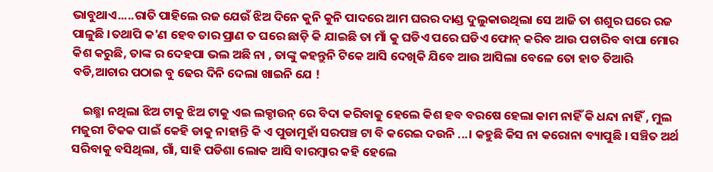ଭାବୁଥାଏ.....ରାତି ପାହିଲେ ରଜ ଯେଉଁ ଝିଅ ଦିନେ କୁନି କୁନି ପାଦରେ ଆମ ଘରର ଦାଣ୍ଡ ଦୁଲୁକାଉଥିଲା ସେ ଆଜି ତା ଶଶୁର ଘରେ ରଜ ପାଳୁଛି ।ତଥାପି କ'ଣ ହେବ ତାର ପ୍ରାଣ ତ ଘରେ ଛାଡ଼ି କି ଯାଇଛି ତା ମାଁ କୁ ଘଡିଏ ପରେ ଘଡିଏ ଫୋନ୍ କରିବ ଆଉ ପଚାରିବ ବାପା ମୋର କିଶ କରୁଛି, ତାଙ୍କ ର ଦେହପା ଭଲ ଅଛି ନା , ତାଙ୍କୁ କହନ୍ତୁନି ଟିକେ ଆସି ଦେଖିକି ଯିବେ ଆଉ ଆସିଲା ବେଳେ ତୋ ହାତ ତିଆରି ବଡି,ଆଚାର ପଠାଇ ବୁ ଢେର ଦିନି ଦେଲା ଖାଇନି ଯେ !

    ଇଛ୍ଛା ନଥିଲା ଝିଅ ଟାକୁ ଝିଅ ଟାକୁ ଏଇ ଲକ୍ଡାଉନ୍ ରେ ବିଦା କରିବାକୁ ହେଲେ କିଶ ହବ ବରଷେ ହେଲା କାମ ନାହିଁ କି ଧନ୍ଦା ନାହିଁ , ମୁଲ ମଜୁରୀ ଟିକକ ପାଇଁ କେହି ଡାକୁ ନାହାନ୍ତି କି ଏ ପୁଡାମୁହାଁ ସରପଞ୍ଚ ଟା ବି କରେଇ ଦଉନି ...। କହୁଛି କିସ ନା କରୋନା ବ୍ୟାପୁଛି । ସଞ୍ଚିତ ଅର୍ଥ ସରିବାକୁ ବସିଥିଲା, ଗାଁ, ସାହି ପଡିଶା ଲୋକ ଆସି ବାରମ୍ବାର କହି ହେଲେ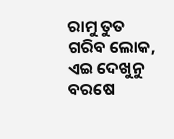ରାମୁ ତୁତ ଗରିବ ଲୋକ, ଏଇ ଦେଖୁନୁ ବରଷେ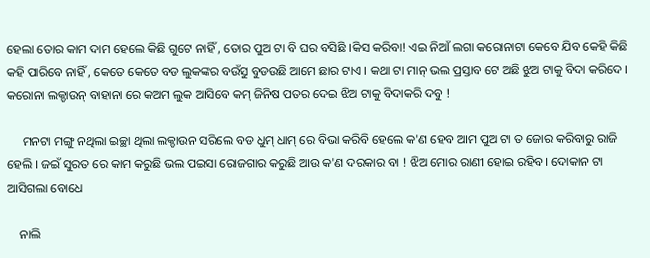ହେଲା ତୋର କାମ ଦାମ ହେଲେ କିଛି ଗୁଟେ ନାହିଁ , ତୋର ପୁଅ ଟା ବି ଘର ବସିଛି ।କିସ କରିବା! ଏଇ ନିଆଁ ଲଗା କରୋନାଟା କେବେ ଯିବ କେହି କିଛି କହି ପାରିବେ ନାହିଁ , କେତେ କେତେ ବଡ ଲୁକଙ୍କର ବଉୁଁସ ବୁଡଉଛି ଆମେ ଛାର ଟାଏ । କଥା ଟା ମାନ୍ ଭଲ ପ୍ରସ୍ତାବ ଟେ ଅଛି ଝୁଅ ଟାକୁ ବିଦା କରିଦେ । କରୋନା ଲକ୍ଡାଉନ୍ ବାହାନା ରେ କଅମ ଲୁକ ଆସିବେ କମ୍ ଜିନିଷ ପତର ଦେଇ ଝିଅ ଟାକୁ ବିଦାକରି ଦବୁ !

     ମନଟା ମଙ୍ଗୁ ନଥିଲା ଇଚ୍ଛା ଥିଲା ଲକ୍ଡାଉନ ସରିଲେ ବଡ ଧୁମ୍ ଧାମ୍ ରେ ବିଭା କରିବି ହେଲେ କ'ଣ ହେବ ଆମ ପୁଅ ଟା ତ ଜୋର କରିବାରୁ ରାଜି ହେଲି । ଜଇଁ ସୁରତ ରେ କାମ କରୁଛି ଭଲ ପଇସା ରୋଜଗାର କରୁଛି ଆଉ କ'ଣ ଦରକାର ବା ! ଝିଅ ମୋର ରାଣୀ ହୋଇ ରହିବ। ଦୋକାନ ଟା ଆସିଗଲା ବୋଧେ

    ନାଲି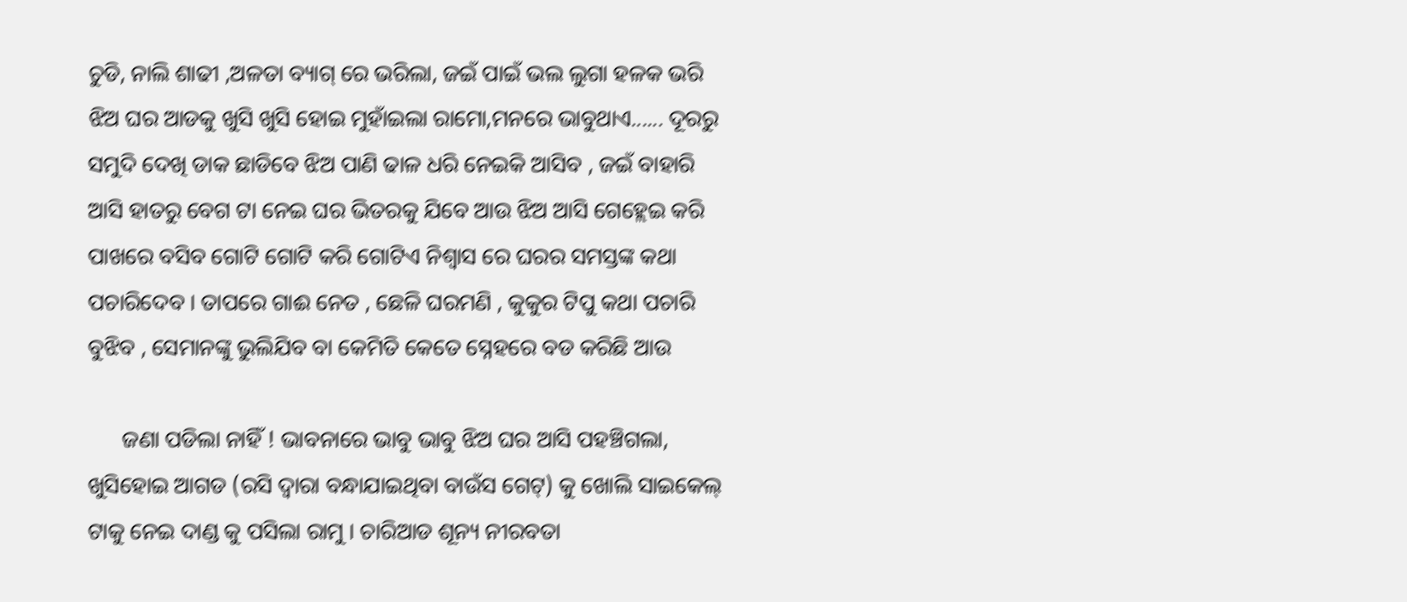ଚୁଡି, ନାଲି ଶାଢୀ ,ଅଳତା ବ୍ୟାଗ୍ ରେ ଭରିଲା, ଜଇଁ ପାଇଁ ଭଲ ଲୁଗା ହଳକ ଭରି ଝିଅ ଘର ଆଡକୁ ଖୁସି ଖୁସି ହୋଇ ମୁହାଁଇଲା ରାମୋ,ମନରେ ଭାବୁଥାଏ...... ଦୂରରୁ ସମୁଦି ଦେଖି ଡାକ ଛାଡିବେ ଝିଅ ପାଣି ଢାଳ ଧରି ନେଇକି ଆସିବ , ଜଇଁ ବାହାରି ଆସି ହାତରୁ ବେଗ ଟା ନେଇ ଘର ଭିତରକୁ ଯିବେ ଆଉ ଝିଅ ଆସି ଗେହ୍ଲେଇ କରି ପାଖରେ ବସିବ ଗୋଟି ଗୋଟି କରି ଗୋଟିଏ ନିଶ୍ବାସ ରେ ଘରର ସମସ୍ତଙ୍କ କଥା ପଚାରିଦେବ । ତାପରେ ଗାଈ ନେତ , ଛେଳି ଘରମଣି , କୁକୁର ଟିପୁ କଥା ପଚାରି ବୁଝିବ , ସେମାନଙ୍କୁ ଭୁଲିଯିବ ବା କେମିତି କେତେ ସ୍ନେହରେ ବଡ କରିଛି ଆଉ

      ଜଣା ପଡିଲା ନାହିଁ ! ଭାବନାରେ ଭାବୁ ଭାବୁ ଝିଅ ଘର ଆସି ପହଞ୍ଚିଗଲା, ଖୁସିହୋଇ ଆଗଡ (ରସି ଦ୍ବାରା ବନ୍ଧାଯାଇଥିବା ବାଉଁସ ଗେଟ୍) କୁ ଖୋଲି ସାଇକେଲ୍ ଟାକୁ ନେଇ ଦାଣ୍ଡ କୁ ପସିଲା ରାମୁ । ଚାରିଆଡ ଶୂନ୍ୟ ନୀରବତା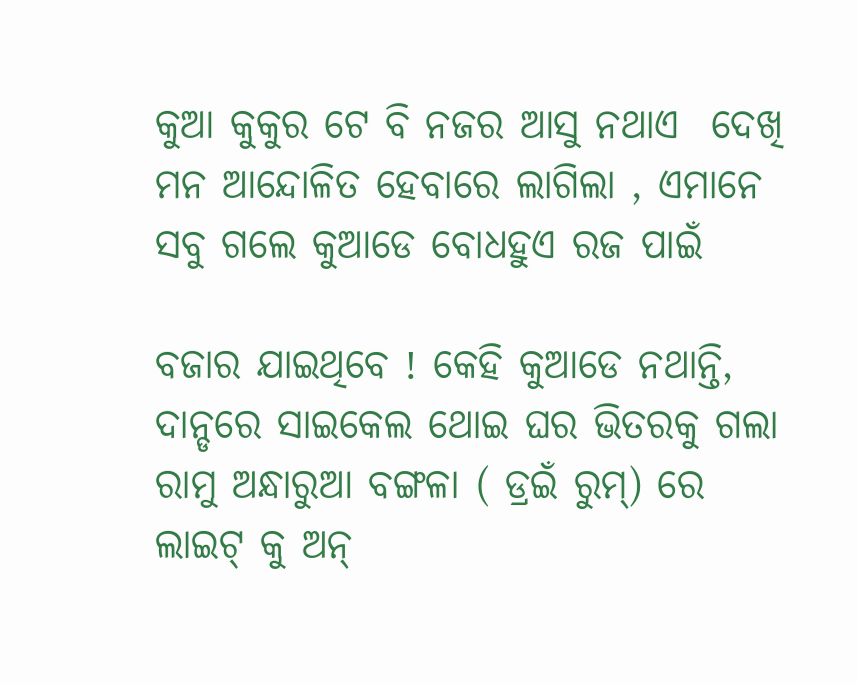କୁଆ କୁକୁର ଟେ ବି ନଜର ଆସୁ ନଥାଏ  ଦେଖି ମନ ଆନ୍ଦୋଳିତ ହେବାରେ ଲାଗିଲା , ଏମାନେ ସବୁ ଗଲେ କୁଆଡେ ବୋଧହୁଏ ରଜ ପାଇଁ

ବଜାର ଯାଇଥିବେ ! କେହି କୁଆଡେ ନଥାନ୍ତି, ଦାନ୍ଡରେ ସାଇକେଲ ଥୋଇ ଘର ଭିତରକୁ ଗଲା ରାମୁ ଅନ୍ଧାରୁଆ ବଙ୍ଗଳା ( ଡ୍ରଇଁ ରୁମ୍) ରେ ଲାଇଟ୍ କୁ ଅନ୍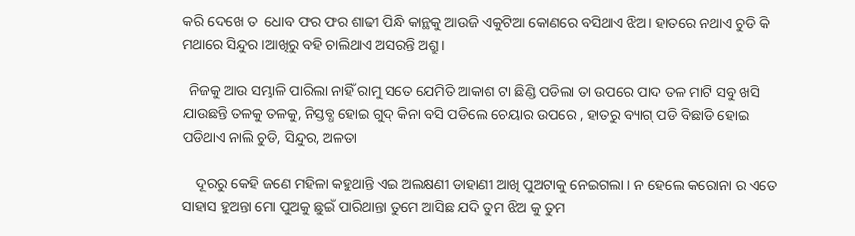କରି ଦେଖେ ତ  ଧୋବ ଫର ଫର ଶାଢୀ ପିନ୍ଧି କାନ୍ଥକୁ ଆଉଜି ଏକୁଟିଆ କୋଣରେ ବସିଥାଏ ଝିଅ। ହାତରେ ନଥାଏ ଚୁଡି କି ମଥାରେ ସିନ୍ଦୁର ।ଆଖିରୁ ବହି ଚାଲିଥାଏ ଅସରନ୍ତି ଅଶ୍ରୁ।

  ନିଜକୁ ଆଉ ସମ୍ଭାଳି ପାରିଲା ନାହିଁ ରାମୁ ସତେ ଯେମିତି ଆକାଶ ଟା ଛିଣ୍ଡି ପଡିଲା ତା ଉପରେ ପାଦ ତଳ ମାଟି ସବୁ ଖସି ଯାଉଛନ୍ତି ତଳକୁ ତଳକୁ, ନିସ୍ତବ୍ଧ ହୋଇ ଗୁଦ୍ କିନା ବସି ପଡିଲେ ଚେୟାର ଉପରେ , ହାତରୁ ବ୍ୟାଗ୍ ପଡି ବିଛାଡି ହୋଇ ପଡିଥାଏ ନାଲି ଚୁଡି, ସିନ୍ଦୁର, ଅଳତା

    ଦୂରରୁ କେହି ଜଣେ ମହିଳା କହୁଥାନ୍ତି ଏଇ ଅଲକ୍ଷଣୀ ଡାହାଣୀ ଆଖି ପୁଅଟାକୁ ନେଇଗଲା । ନ ହେଲେ କରୋନା ର ଏତେ ସାହାସ ହୁଅନ୍ତା ମୋ ପୁଅକୁ ଛୁଇଁ ପାରିଥାନ୍ତା ତୁମେ ଆସିଛ ଯଦି ତୁମ ଝିଅ କୁ ତୁମ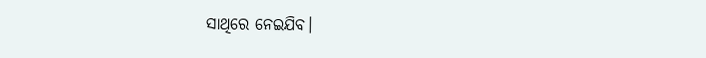ସାଥିରେ ନେଇଯିବ।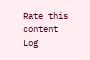Rate this content
Log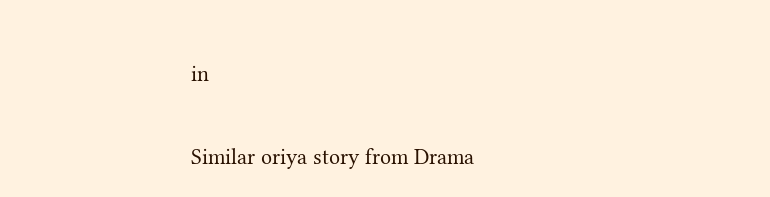in

Similar oriya story from Drama